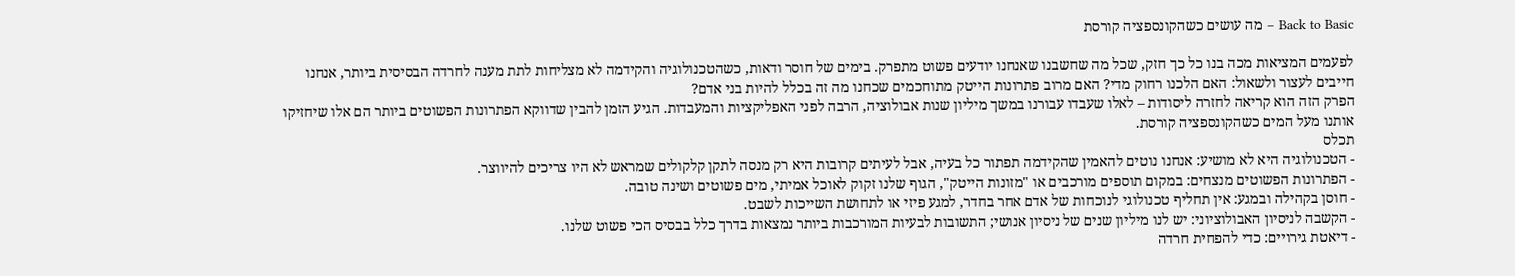Back to Basic – מה עושים כשהקונספציה קורסת

לפעמים המציאות מכה בנו כל כך חזק, שכל מה שחשבנו שאנחנו יודעים פשוט מתפרק. בימים של חוסר ודאות, כשהטכנולוגיה והקידמה לא מצליחות לתת מענה לחרדה הבסיסית ביותר, אנחנו חייבים לעצור ולשאול: האם הלכנו רחוק מדי? האם מרוב פתרונות הייטק מתוחכמים שכחנו מה זה בכלל להיות בני אדם?
הפרק הזה הוא קריאה לחזרה ליסודות – לאלו שעבדו עבורנו במשך מיליון שנות אבולוציה, הרבה לפני האפליקציות והמעבדות. הגיע הזמן להבין שדווקא הפתרונות הפשוטים ביותר הם אלו שיחזיקו אותנו מעל המים כשהקונספציה קורסת.
תכלס
- הטכנולוגיה היא לא מושיע: אנחנו נוטים להאמין שהקידמה תפתור כל בעיה, אבל לעיתים קרובות היא רק מנסה לתקן קלקולים שמראש לא היו צריכים להיווצר.
- הפתרונות הפשוטים מנצחים: במקום תוספים מורכבים או "מזונות הייטק", הגוף שלנו זקוק לאוכל אמיתי, מים פשוטים ושינה טובה.
- חוסן בקהילה ובמגע: אין תחליף טכנולוגי לנוכחות של אדם אחר בחדר, למגע פיזי או לתחושת השייכות לשבט.
- הקשבה לניסיון האבולוציוני: יש לנו מיליון שנים של ניסיון אנושי; התשובות לבעיות המורכבות ביותר נמצאות בדרך כלל בבסיס הכי פשוט שלנו.
- דיאטת גירויים: כדי להפחית חרדה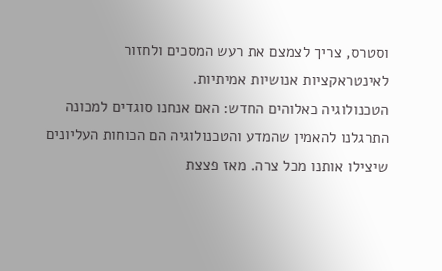וסטרס, צריך לצמצם את רעש המסכים ולחזור לאינטראקציות אנושיות אמיתיות.
הטכנולוגיה כאלוהים החדש: האם אנחנו סוגדים למכונה
התרגלנו להאמין שהמדע והטכנולוגיה הם הכוחות העליונים שיצילו אותנו מכל צרה. מאז פצצת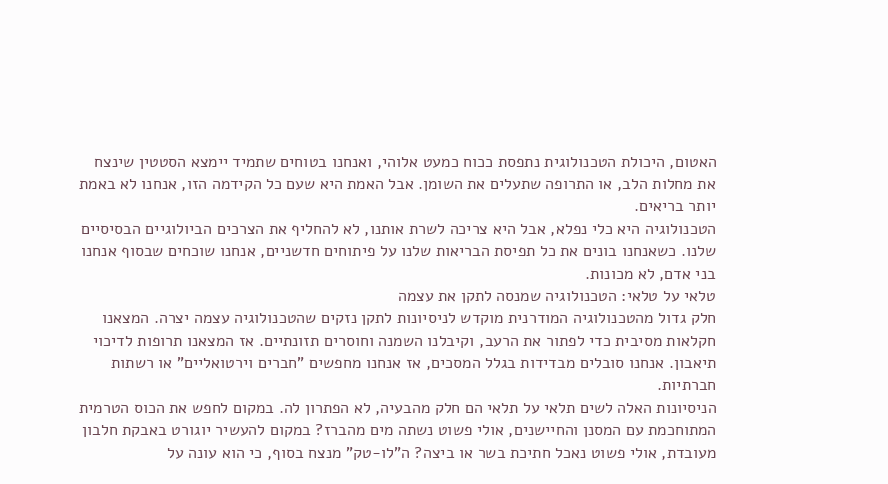האטום, היכולת הטכנולוגית נתפסת ככוח כמעט אלוהי, ואנחנו בטוחים שתמיד יימצא הסטטין שינצח את מחלות הלב, או התרופה שתעלים את השומן. אבל האמת היא שעם כל הקידמה הזו, אנחנו לא באמת יותר בריאים.
הטכנולוגיה היא כלי נפלא, אבל היא צריכה לשרת אותנו, לא להחליף את הצרכים הביולוגיים הבסיסיים שלנו. כשאנחנו בונים את כל תפיסת הבריאות שלנו על פיתוחים חדשניים, אנחנו שוכחים שבסוף אנחנו בני אדם, לא מכונות.
טלאי על טלאי: הטכנולוגיה שמנסה לתקן את עצמה
חלק גדול מהטכנולוגיה המודרנית מוקדש לניסיונות לתקן נזקים שהטכנולוגיה עצמה יצרה. המצאנו חקלאות מסיבית כדי לפתור את הרעב, וקיבלנו השמנה וחוסרים תזונתיים. אז המצאנו תרופות לדיכוי תיאבון. אנחנו סובלים מבדידות בגלל המסכים, אז אנחנו מחפשים "חברים וירטואליים" או רשתות חברתיות.
הניסיונות האלה לשים תלאי על תלאי הם חלק מהבעיה, לא הפתרון לה. במקום לחפש את הכוס הטרמית המתוחכמת עם המסנן והחיישנים, אולי פשוט נשתה מים מהברז? במקום להעשיר יוגורט באבקת חלבון מעובדת, אולי פשוט נאכל חתיכת בשר או ביצה? ה"לו-טק" מנצח בסוף, כי הוא עונה על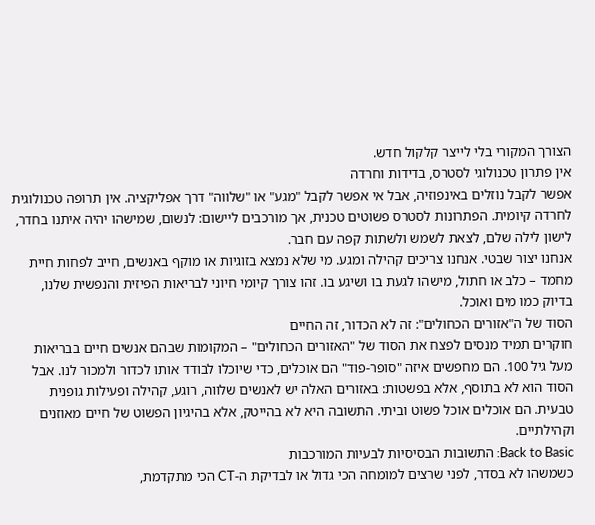הצורך המקורי בלי לייצר קלקול חדש.
אין פתרון טכנולוגי לסטרס, בדידות וחרדה
אפשר לקבל נוזלים באינפוזיה, אבל אי אפשר לקבל "מגע" או "שלווה" דרך אפליקציה. אין תרופה טכנולוגית לחרדה קיומית. הפתרונות לסטרס פשוטים טכנית, אך מורכבים ליישום: לנשום, שמישהו יהיה איתנו בחדר, לישון לילה שלם, לצאת לשמש ולשתות קפה עם חבר.
אנחנו יצור שבטי. אנחנו צריכים קהילה ומגע. מי שלא נמצא בזוגיות או מוקף באנשים, חייב לפחות חיית מחמד – כלב או חתול, מישהו לגעת בו ושיגע בו. זהו צורך קיומי חיוני לבריאות הפיזית והנפשית שלנו, בדיוק כמו מים ואוכל.
הסוד של ה"אזורים הכחולים": זה לא הכדור, זה החיים
חוקרים תמיד מנסים לפצח את הסוד של "האזורים הכחולים" – המקומות שבהם אנשים חיים בבריאות מעל גיל 100. הם מחפשים איזה "סופר-פוד" הם אוכלים, כדי שיוכלו לבודד אותו לכדור ולמכור לנו. אבל הסוד הוא לא בתוסף, אלא בפשטות: באזורים האלה יש לאנשים שלווה, רוגע, קהילה ופעילות גופנית טבעית. הם אוכלים אוכל פשוט וביתי. התשובה היא לא בהייטק, אלא בהיגיון הפשוט של חיים מאוזנים וקהילתיים.
Back to Basic: התשובות הבסיסיות לבעיות המורכבות
כשמשהו לא בסדר, לפני שרצים למומחה הכי גדול או לבדיקת ה-CT הכי מתקדמת,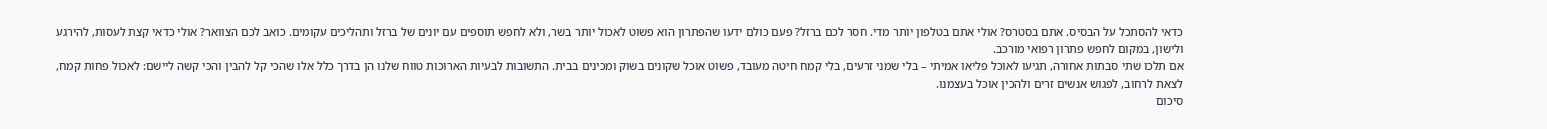כדאי להסתכל על הבסיס. אתם בסטרס? אולי אתם בטלפון יותר מדי. חסר לכם ברזל? פעם כולם ידעו שהפתרון הוא פשוט לאכול יותר בשר, ולא לחפש תוספים עם יונים של ברזל ותהליכים עקומים. כואב לכם הצוואר? אולי כדאי קצת לעסות, להירגע ולישון, במקום לחפש פתרון רפואי מורכב.
אם תלכו שתי סבתות אחורה, תגיעו לאוכל פליאו אמיתי – בלי שמני זרעים, בלי קמח חיטה מעובד, פשוט אוכל שקונים בשוק ומכינים בבית. התשובות לבעיות הארוכות טווח שלנו הן בדרך כלל אלו שהכי קל להבין והכי קשה ליישם: לאכול פחות קמח, לצאת לרחוב, לפגוש אנשים זרים ולהכין אוכל בעצמנו.
סיכום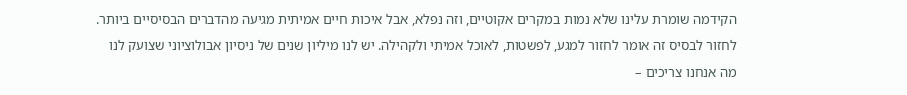הקידמה שומרת עלינו שלא נמות במקרים אקוטיים, וזה נפלא, אבל איכות חיים אמיתית מגיעה מהדברים הבסיסיים ביותר. לחזור לבסיס זה אומר לחזור למגע, לפשטות, לאוכל אמיתי ולקהילה. יש לנו מיליון שנים של ניסיון אבולוציוני שצועק לנו מה אנחנו צריכים –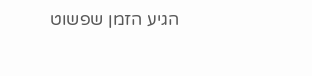הגיע הזמן שפשוט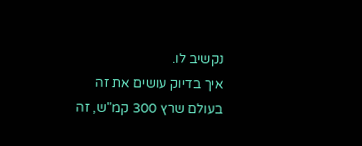נקשיב לו.
איך בדיוק עושים את זה בעולם שרץ 300 קמ"ש, זה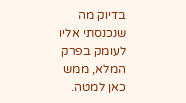בדיוק מה שנכנסתי אליו לעומק בפרק המלא, ממש כאן למטה.